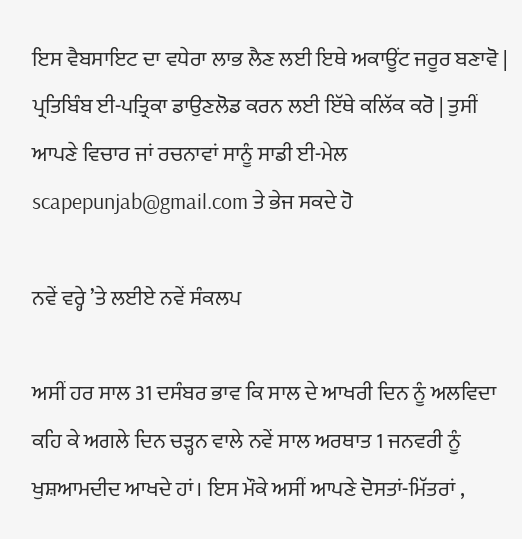ਇਸ ਵੈਬਸਾਇਟ ਦਾ ਵਧੇਰਾ ਲਾਭ ਲੈਣ ਲਈ ਇਥੇ ਅਕਾਊਂਟ ਜਰੂਰ ਬਣਾਵੋ | ਪ੍ਰਤਿਬਿੰਬ ਈ-ਪਤ੍ਰਿਕਾ ਡਾਉਣਲੋਡ ਕਰਨ ਲਈ ਇੱਥੇ ਕਲਿੱਕ ਕਰੋ | ਤੁਸੀਂ ਆਪਣੇ ਵਿਚਾਰ ਜਾਂ ਰਚਨਾਵਾਂ ਸਾਨੂੰ ਸਾਡੀ ਈ-ਮੇਲ scapepunjab@gmail.com ਤੇ ਭੇਜ ਸਕਦੇ ਹੋ

ਨਵੇਂ ਵਰ੍ਹੇ ’ਤੇ ਲਈਏ ਨਵੇਂ ਸੰਕਲਪ

ਅਸੀਂ ਹਰ ਸਾਲ 31 ਦਸੰਬਰ ਭਾਵ ਕਿ ਸਾਲ ਦੇ ਆਖਰੀ ਦਿਨ ਨੂੰ ਅਲਵਿਦਾ ਕਹਿ ਕੇ ਅਗਲੇ ਦਿਨ ਚੜ੍ਹਨ ਵਾਲੇ ਨਵੇਂ ਸਾਲ ਅਰਥਾਤ 1 ਜਨਵਰੀ ਨੂੰ ਖੁਸ਼ਆਮਦੀਦ ਆਖਦੇ ਹਾਂ। ਇਸ ਮੌਕੇ ਅਸੀਂ ਆਪਣੇ ਦੋਸਤਾਂ-ਮਿੱਤਰਾਂ ,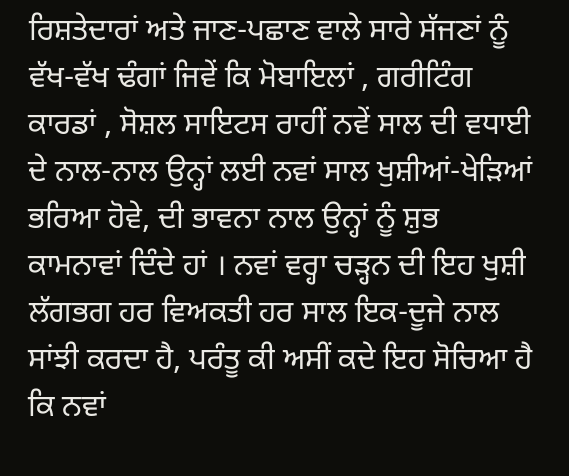ਰਿਸ਼ਤੇਦਾਰਾਂ ਅਤੇ ਜਾਣ-ਪਛਾਣ ਵਾਲੇ ਸਾਰੇ ਸੱਜਣਾਂ ਨੂੰ ਵੱਖ-ਵੱਖ ਢੰਗਾਂ ਜਿਵੇਂ ਕਿ ਮੋਬਾਇਲਾਂ , ਗਰੀਟਿੰਗ ਕਾਰਡਾਂ , ਸੋਸ਼ਲ ਸਾਇਟਸ ਰਾਹੀਂ ਨਵੇਂ ਸਾਲ ਦੀ ਵਧਾਈ ਦੇ ਨਾਲ-ਨਾਲ ਉਨ੍ਹਾਂ ਲਈ ਨਵਾਂ ਸਾਲ ਖੁਸ਼ੀਆਂ-ਖੇੜਿਆਂ ਭਰਿਆ ਹੋਵੇ, ਦੀ ਭਾਵਨਾ ਨਾਲ ਉਨ੍ਹਾਂ ਨੂੰ ਸ਼ੁਭ ਕਾਮਨਾਵਾਂ ਦਿੰਦੇ ਹਾਂ । ਨਵਾਂ ਵਰ੍ਹਾ ਚੜ੍ਹਨ ਦੀ ਇਹ ਖੁਸ਼ੀ ਲੱਗਭਗ ਹਰ ਵਿਅਕਤੀ ਹਰ ਸਾਲ ਇਕ-ਦੂਜੇ ਨਾਲ ਸਾਂਝੀ ਕਰਦਾ ਹੈ, ਪਰੰਤੂ ਕੀ ਅਸੀਂ ਕਦੇ ਇਹ ਸੋਚਿਆ ਹੈ ਕਿ ਨਵਾਂ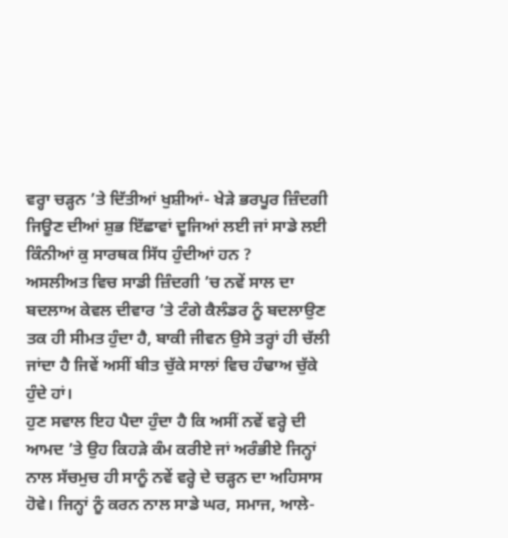ਵਰ੍ਹਾ ਚੜ੍ਹਨ ’ਤੇ ਦਿੱਤੀਆਂ ਖੁਸ਼ੀਆਂ- ਖੇੜੇ ਭਰਪੂਰ ਜ਼ਿੰਦਗੀ ਜਿਊਣ ਦੀਆਂ ਸ਼ੁਭ ਇੱਛਾਵਾਂ ਦੂਜਿਆਂ ਲਈ ਜਾਂ ਸਾਡੇ ਲਈ ਕਿੰਨੀਆਂ ਕੁ ਸਾਰਥਕ ਸਿੱਧ ਹੁੰਦੀਆਂ ਹਨ ?
ਅਸਲੀਅਤ ਵਿਚ ਸਾਡੀ ਜ਼ਿੰਦਗੀ ’ਚ ਨਵੇਂ ਸਾਲ ਦਾ ਬਦਲਾਅ ਕੇਵਲ ਦੀਵਾਰ ’ਤੇ ਟੰਗੇ ਕੈਲੰਡਰ ਨੂੰ ਬਦਲਾਉਣ ਤਕ ਹੀ ਸੀਮਤ ਹੁੰਦਾ ਹੈ, ਬਾਕੀ ਜੀਵਨ ਉਸੇ ਤਰ੍ਹਾਂ ਹੀ ਚੱਲੀ ਜਾਂਦਾ ਹੈ ਜਿਵੇਂ ਅਸੀਂ ਬੀਤ ਚੁੱਕੇ ਸਾਲਾਂ ਵਿਚ ਹੰਢਾਅ ਚੁੱਕੇ ਹੁੰਦੇ ਹਾਂ।
ਹੁਣ ਸਵਾਲ ਇਹ ਪੈਦਾ ਹੁੰਦਾ ਹੈ ਕਿ ਅਸੀਂ ਨਵੇਂ ਵਰ੍ਹੇ ਦੀ ਆਮਦ ’ਤੇ ਉਹ ਕਿਹੜੇ ਕੰਮ ਕਰੀਏ ਜਾਂ ਅਰੰਭੀਏ ਜਿਨ੍ਹਾਂ ਨਾਲ ਸੱਚਮੁਚ ਹੀ ਸਾਨੂੰ ਨਵੇਂ ਵਰ੍ਹੇ ਦੇ ਚੜ੍ਹਨ ਦਾ ਅਹਿਸਾਸ ਹੋਵੇ। ਜਿਨ੍ਹਾਂ ਨੂੰ ਕਰਨ ਨਾਲ ਸਾਡੇ ਘਰ, ਸਮਾਜ, ਆਲੇ-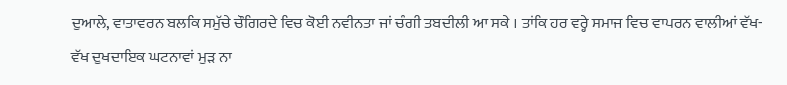ਦੁਆਲੇ, ਵਾਤਾਵਰਨ ਬਲਕਿ ਸਮੁੱਚੇ ਚੌਗਿਰਦੇ ਵਿਚ ਕੋਈ ਨਵੀਨਤਾ ਜਾਂ ਚੰਗੀ ਤਬਦੀਲੀ ਆ ਸਕੇ । ਤਾਂਕਿ ਹਰ ਵਰ੍ਹੇ ਸਮਾਜ ਵਿਚ ਵਾਪਰਨ ਵਾਲੀਆਂ ਵੱਖ-ਵੱਖ ਦੁਖਦਾਇਕ ਘਟਨਾਵਾਂ ਮੁੜ ਨਾ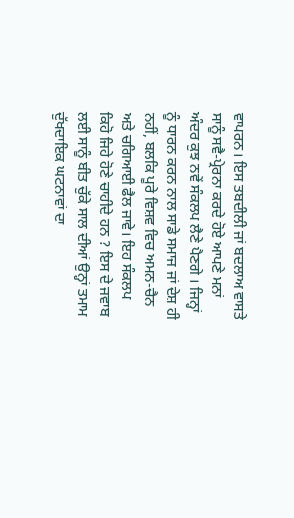ਵਾਪਰਨ। ਇਸ ਤਬਦੀਲੀ ਜਾਂ ਬਦਲਾਅ ਵਾਸਤੇ ਸਾਨੂੰ ਸਵੈ-ਪ੍ਰੇਰਨਾ ਕਰਦੇ ਹੋਏ ਆਪਣੇ ਮਨਾਂ ਅੰਦਰ ਕੁਝ ਨਵੇਂ ਸੰਕਲਪ ਲੈਣੇ ਪੈਣਗੇ । ਜਿਨ੍ਹਾਂ ਨੂੰ ਧਾਰਨ ਕਰਨ ਨਾਲ ਸਾਡੇ ਸਮਾਜ ਜਾਂ ਦੇਸ਼ ਹੀ ਨਹੀਂ, ਬਲਕਿ ਪੂਰੇ ਵਿਸ਼ਵ ਵਿਚ ਅਮਨ-ਚੈਨ ਅਤੇ ਚਗਿਆਈ ਫੈਲ ਜਾਵੇ। ਇਹ ਸੰਕਲਪ ਕਿਹੋ ਜਿਹੇ ਹੋਣੇ ਚਾਹੀਦੇ ਹਨ ? ਇਸ ਦੇ ਜਵਾਬ ਲਈ ਸਾਨੂੰ ਬੀਤ ਚੁੱਕੇ ਸਾਲ ਦੀਆਂ ਉਨ੍ਹਾਂ ਤਮਾਮ ਦੁੱਖਦਾਇਕ ਘਟਨਾਵਾਂ ਦਾ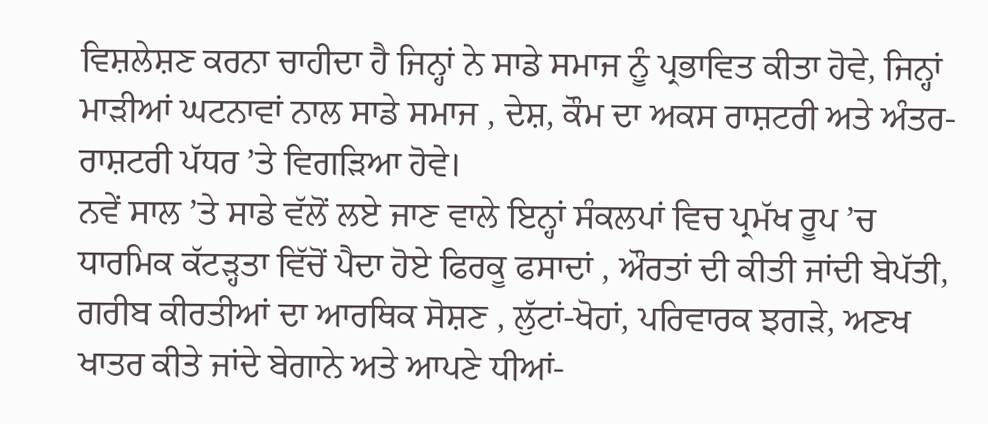ਵਿਸ਼ਲੇਸ਼ਣ ਕਰਨਾ ਚਾਹੀਦਾ ਹੈ ਜਿਨ੍ਹਾਂ ਨੇ ਸਾਡੇ ਸਮਾਜ ਨੂੰ ਪ੍ਰਭਾਵਿਤ ਕੀਤਾ ਹੋਵੇ, ਜਿਨ੍ਹਾਂ ਮਾੜੀਆਂ ਘਟਨਾਵਾਂ ਨਾਲ ਸਾਡੇ ਸਮਾਜ , ਦੇਸ਼, ਕੌਮ ਦਾ ਅਕਸ ਰਾਸ਼ਟਰੀ ਅਤੇ ਅੰਤਰ-ਰਾਸ਼ਟਰੀ ਪੱਧਰ ’ਤੇ ਵਿਗੜਿਆ ਹੋਵੇ।
ਨਵੇਂ ਸਾਲ ’ਤੇ ਸਾਡੇ ਵੱਲੋਂ ਲਏ ਜਾਣ ਵਾਲੇ ਇਨ੍ਹਾਂ ਸੰਕਲਪਾਂ ਵਿਚ ਪ੍ਰਮੱਖ ਰੂਪ ’ਚ ਧਾਰਮਿਕ ਕੱਟੜ੍ਹਤਾ ਵਿੱਚੋਂ ਪੈਦਾ ਹੋਏ ਫਿਰਕੂ ਫਸਾਦਾਂ , ਔਰਤਾਂ ਦੀ ਕੀਤੀ ਜਾਂਦੀ ਬੇਪੱਤੀ, ਗਰੀਬ ਕੀਰਤੀਆਂ ਦਾ ਆਰਥਿਕ ਸੋਸ਼ਣ , ਲੁੱਟਾਂ-ਖੋਹਾਂ, ਪਰਿਵਾਰਕ ਝਗੜੇ, ਅਣਖ ਖਾਤਰ ਕੀਤੇ ਜਾਂਦੇ ਬੇਗਾਨੇ ਅਤੇ ਆਪਣੇ ਧੀਆਂ-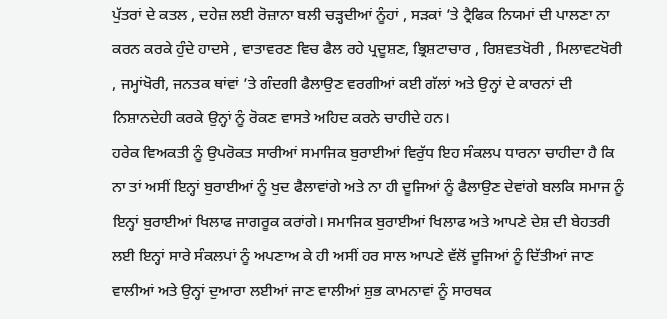ਪੁੱਤਰਾਂ ਦੇ ਕਤਲ , ਦਹੇਜ਼ ਲਈ ਰੋਜ਼ਾਨਾ ਬਲੀ ਚੜ੍ਹਦੀਆਂ ਨੂੰਹਾਂ , ਸੜਕਾਂ ’ਤੇ ਟ੍ਰੈਫਿਕ ਨਿਯਮਾਂ ਦੀ ਪਾਲਣਾ ਨਾ ਕਰਨ ਕਰਕੇ ਹੁੰਦੇ ਹਾਦਸੇ , ਵਾਤਾਵਰਣ ਵਿਚ ਫੈਲ ਰਹੇ ਪ੍ਰਦੂਸ਼ਣ, ਭ੍ਰਿਸ਼ਟਾਚਾਰ , ਰਿਸ਼ਵਤਖੋਰੀ , ਮਿਲਾਵਟਖੋਰੀ , ਜਮ੍ਹਾਂਖੋਰੀ, ਜਨਤਕ ਥਾਂਵਾਂ ’ਤੇ ਗੰਦਗੀ ਫੈਲਾਉਣ ਵਰਗੀਆਂ ਕਈ ਗੱਲਾਂ ਅਤੇ ਉਨ੍ਹਾਂ ਦੇ ਕਾਰਨਾਂ ਦੀ ਨਿਸ਼ਾਨਦੇਹੀ ਕਰਕੇ ਉਨ੍ਹਾਂ ਨੂੰ ਰੋਕਣ ਵਾਸਤੇ ਅਹਿਦ ਕਰਨੇ ਚਾਹੀਦੇ ਹਨ।
ਹਰੇਕ ਵਿਅਕਤੀ ਨੂੰ ਉਪਰੋਕਤ ਸਾਰੀਆਂ ਸਮਾਜਿਕ ਬੁਰਾਈਆਂ ਵਿਰੁੱਧ ਇਹ ਸੰਕਲਪ ਧਾਰਨਾ ਚਾਹੀਦਾ ਹੈ ਕਿ ਨਾ ਤਾਂ ਅਸੀਂ ਇਨ੍ਹਾਂ ਬੁਰਾਈਆਂ ਨੂੰ ਖੁਦ ਫੈਲਾਵਾਂਗੇ ਅਤੇ ਨਾ ਹੀ ਦੂਜਿਆਂ ਨੂੰ ਫੈਲਾਉਣ ਦੇਵਾਂਗੇ ਬਲਕਿ ਸਮਾਜ ਨੂੰ ਇਨ੍ਹਾਂ ਬੁਰਾਈਆਂ ਖਿਲਾਫ ਜਾਗਰੂਕ ਕਰਾਂਗੇ। ਸਮਾਜਿਕ ਬੁਰਾਈਆਂ ਖਿਲਾਫ ਅਤੇ ਆਪਣੇ ਦੇਸ਼ ਦੀ ਬੇਹਤਰੀ ਲਈ ਇਨ੍ਹਾਂ ਸਾਰੇ ਸੰਕਲਪਾਂ ਨੂੰ ਅਪਣਾਅ ਕੇ ਹੀ ਅਸੀਂ ਹਰ ਸਾਲ ਆਪਣੇ ਵੱਲੋਂ ਦੂਜਿਆਂ ਨੂੰ ਦਿੱਤੀਆਂ ਜਾਣ ਵਾਲੀਆਂ ਅਤੇ ਉਨ੍ਹਾਂ ਦੁਆਰਾ ਲਈਆਂ ਜਾਣ ਵਾਲੀਆਂ ਸ਼ੁਭ ਕਾਮਨਾਵਾਂ ਨੂੰ ਸਾਰਥਕ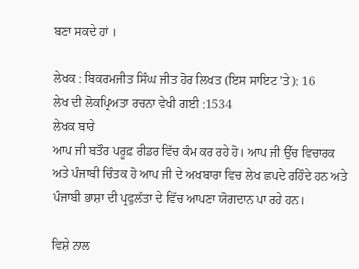ਬਣਾ ਸਕਦੇ ਹਾਂ ।

ਲੇਖਕ : ਬਿਕਰਮਜੀਤ ਸਿੰਘ ਜੀਤ ਹੋਰ ਲਿਖਤ (ਇਸ ਸਾਇਟ 'ਤੇ): 16
ਲੇਖ ਦੀ ਲੋਕਪ੍ਰਿਅਤਾ ਰਚਨਾ ਵੇਖੀ ਗਈ :1534
ਲੇਖਕ ਬਾਰੇ
ਆਪ ਜੀ ਬਤੌਰ ਪਰੂਫ਼ ਰੀਡਰ ਵਿੱਚ ਕੰਮ ਕਰ ਰਹੇ ਹੋ। ਆਪ ਜੀ ਉੱਚ ਵਿਚਾਰਕ ਅਤੇ ਪੰਜਾਬੀ ਚਿੰਤਕ ਹੋ ਆਪ ਜੀ ਦੇ ਅਖਬਾਰਾ ਵਿਚ ਲੇਖ ਛਪਦੇ ਰਹਿੰਦੇ ਹਨ ਅਤੇ ਪੰਜਾਬੀ ਭਾਸ਼ਾ ਦੀ ਪ੍ਰਫੁਲੱਤਾ ਦੇ ਵਿੱਚ ਆਪਣਾ ਯੋਗਦਾਨ ਪਾ ਰਹੇ ਹਨ।

ਵਿਸ਼ੇ ਨਾਲ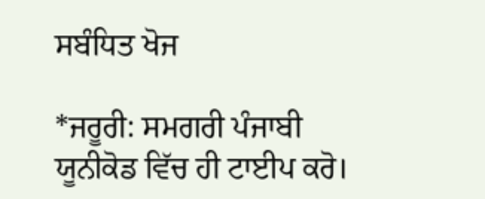ਸਬੰਧਿਤ ਖੋਜ

*ਜਰੂਰੀ: ਸਮਗਰੀ ਪੰਜਾਬੀ ਯੂਨੀਕੋਡ ਵਿੱਚ ਹੀ ਟਾਈਪ ਕਰੋ।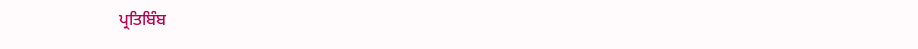ਪ੍ਰਤਿਬਿੰਬ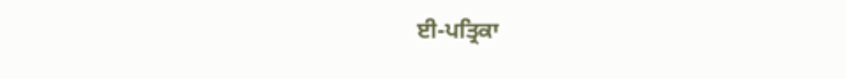ਈ-ਪਤ੍ਰਿਕਾ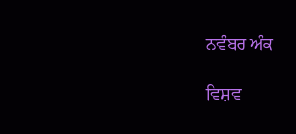ਨਵੰਬਰ ਅੰਕ

ਵਿਸ਼ਵ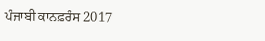ਪੰਜਾਬੀ ਕਾਨਫ਼ਰੰਸ 2017